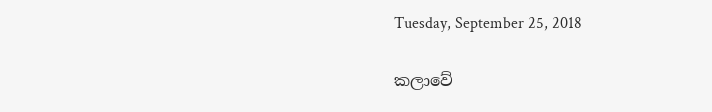Tuesday, September 25, 2018

කලාවේ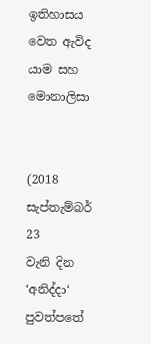ඉතිහාසය වෙත ඇවිද යාම සහ මොනාලිසා


(2018 සැප්තැම්බර් 23
වැනි දින ‘අනිද්දා‘ පුවත්පතේ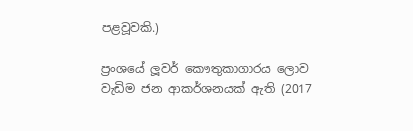පළවූවකි.)

ප්‍රංශයේ ලූවර් කෞතුකාගාරය ලොව වැඩිම ජන ආකර්ශනයක් ඇති (2017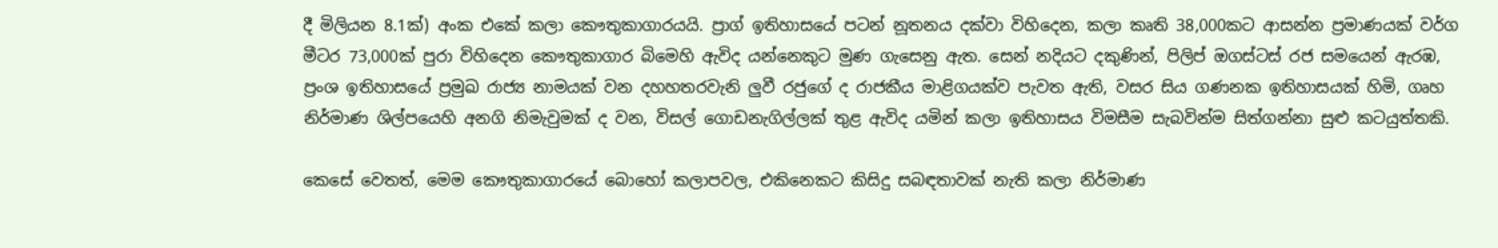දී මිලියන 8.1ක්) අංක එකේ කලා කෞතුකාගාරයයි. ප්‍රාග් ඉතිහාසයේ පටන් නූතනය දක්වා විහිදෙන, කලා කෘති 38,000කට ආසන්න ප්‍රමාණයක් වර්ග මීටර 73,000ක් පුරා විහිදෙන කෞතුකාගාර බිමෙහි ඇවිද යන්නෙකුට මුණ ගැසෙනු ඇත. සෙන් නදියට දකුණින්, පිලිප් ඔගස්ටස් රජ සමයෙන් ඇරඹ, ප්‍රංශ ඉතිහාසයේ ප්‍රමුඛ රාජ්‍ය නාමයක් වන දහහතරවැනි ලුවී රජුගේ ද රාජකීය මාළිගයක්ව පැවත ඇති, වසර සිය ගණනක ඉතිහාසයක් හිමි, ගෘහ නිර්මාණ ශිල්පයෙහි අනගි නිමැවුමක් ද වන, විසල් ගොඩනැගිල්ලක් තුළ ඇවිද යමින් කලා ඉතිහාසය විමසීම සැබවින්ම සිත්ගන්නා සුළු කටයුත්තකි.

කෙසේ වෙතත්, මෙම කෞතුකාගාරයේ බොහෝ කලාපවල, එකිනෙකට කිසිදු සබඳතාවක් නැති කලා නිර්මාණ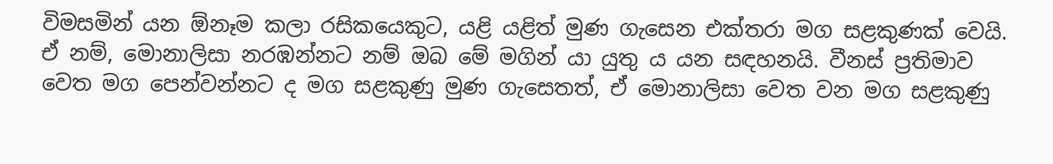විමසමින් යන ඕනෑම කලා රසිකයෙකුට, යළි යළිත් මුණ ගැසෙන එක්තරා මග සළකුණක් වෙයි. ඒ නම්, මොනාලිසා නරඹන්නට නම් ඔබ මේ මගින් යා යුතු ය යන සඳහනයි. වීනස් ප්‍රතිමාව වෙත මග පෙන්වන්නට ද මග සළකුණු මුණ ගැසෙතත්, ඒ මොනාලිසා වෙත වන මග සළකුණු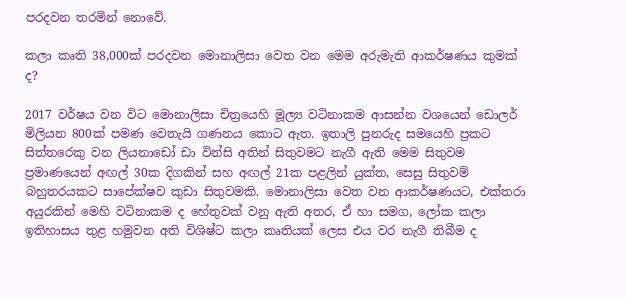පරදවන තරමින් නොවේ.

කලා කෘති 38,000ක් පරදවන මොනාලිසා වෙත වන මෙම අරුමැති ආකර්ෂණය කුමක් ද?

2017 වර්ෂය වන විට මොනාලිසා චිත්‍රයෙහි මූල්‍ය වටිනාකම ආසන්න වශයෙන් ඩොලර් මිලියන 800ක් පමණ වෙතැයි ගණනය කොට ඇත. ඉතාලි පුනරුද සමයෙහි ප්‍රකට සිත්තරෙකු වන ලියනාඩෝ ඩා වින්සි අතින් සිතුවමට නැගී ඇති මෙම සිතුවම ප්‍රමාණයෙන් අඟල් 30ක දිගකින් සහ අඟල් 21ක පළලින් යුක්ත, සෙසු සිතුවම් බහුතරයකට සාපේක්ෂව කුඩා සිතුවමකි. මොනාලිසා වෙත වන ආකර්ෂණයට, එක්තරා අයුරකින් මෙහි වටිනාකම ද හේතුවක් වනු ඇති අතර, ඒ හා සමග, ලෝක කලා ඉතිහාසය තුළ හමුවන අති විශිෂ්ට කලා කෘතියක් ලෙස එය වර නැගී තිබීම ද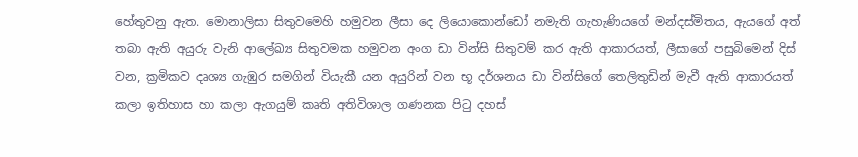හේතුවනු ඇත. මොනාලිසා සිතුවමෙහි හමුවන ලීසා දෙ ලියොකොන්ඩෝ නමැති ගැහැණියගේ මන්දස්මිතය, ඇයගේ අත් තබා ඇති අයුරු වැනි ආලේඛ්‍ය සිතුවමක හමුවන අංග ඩා වින්සි සිතුවම් කර ඇති ආකාරයත්, ලීසාගේ පසුබිමෙන් දිස් වන, ක්‍රමිකව දෘශ්‍ය ගැඹුර සමගින් වියැකී යන අයුරින් වන භූ දර්ශනය ඩා වින්සිගේ තෙලිතුඩින් මැවී ඇති ආකාරයත් කලා ඉතිහාස හා කලා ඇගයුම් කෘති අතිවිශාල ගණනක පිටු දහස්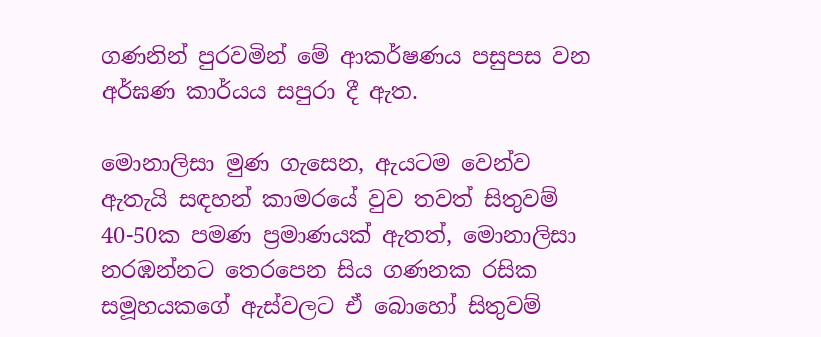ගණනින් පුරවමින් මේ ආකර්ෂණය පසුපස වන අර්ඝණ කාර්යය සපුරා දී ඇත.

මොනාලිසා මුණ ගැසෙන, ඇයටම වෙන්ව ඇතැයි සඳහන් කාමරයේ වුව තවත් සිතුවම් 40-50ක පමණ ප්‍රමාණයක් ඇතත්, මොනාලිසා නරඹන්නට තෙරපෙන සිය ගණනක රසික සමූහයකගේ ඇස්වලට ඒ බොහෝ සිතුවම්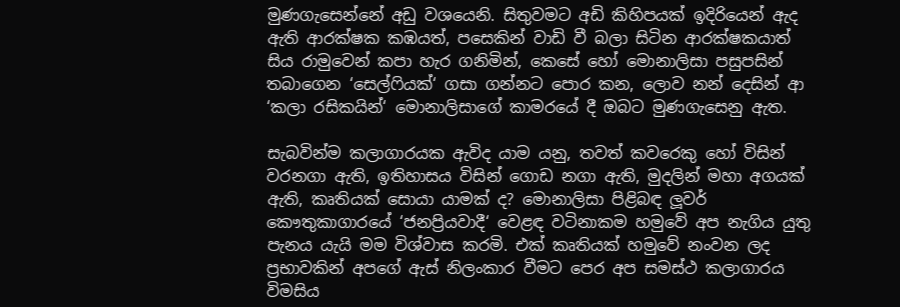මුණගැසෙන්නේ අඩු වශයෙනි. සිතුවමට අඩි කිහිපයක් ඉදිරියෙන් ඇද ඇති ආරක්ෂක කඹයත්, පසෙකින් වාඩි වී බලා සිටින ආරක්ෂකයාත් සිය රාමුවෙන් කපා හැර ගනිමින්, කෙසේ හෝ මොනාලිසා පසුපසින් තබාගෙන ‘සෙල්ෆියක්‘ ගසා ගන්නට පොර කන, ලොව නන් දෙසින් ආ ‘කලා රසිකයින්‘ මොනාලිසාගේ කාමරයේ දී ඔබට මුණගැසෙනු ඇත.

සැබවින්ම කලාගාරයක ඇවිද යාම යනු, තවත් කවරෙකු හෝ විසින් වරනගා ඇති, ඉතිහාසය විසින් ගොඩ නගා ඇති, මුදලින් මහා අගයක් ඇති, කෘතියක් සොයා යාමක් ද? මොනාලිසා පිළිබඳ ලූවර් කෞතුකාගාරයේ ‘ජනප්‍රියවාදී‘ වෙළඳ වටිනාකම හමුවේ අප නැගිය යුතු පැනය යැයි මම විශ්වාස කරමි. එක් කෘතියක් හමුවේ නංවන ලද ප්‍රභාවකින් අපගේ ඇස් නිලංකාර වීමට පෙර අප සමස්ථ කලාගාරය විමසිය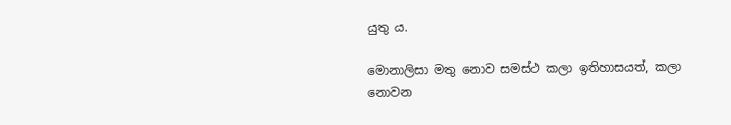යුතු ය.

මොනාලිසා මතු නොව සමස්ථ කලා ඉතිහාසයත්, කලා නොවන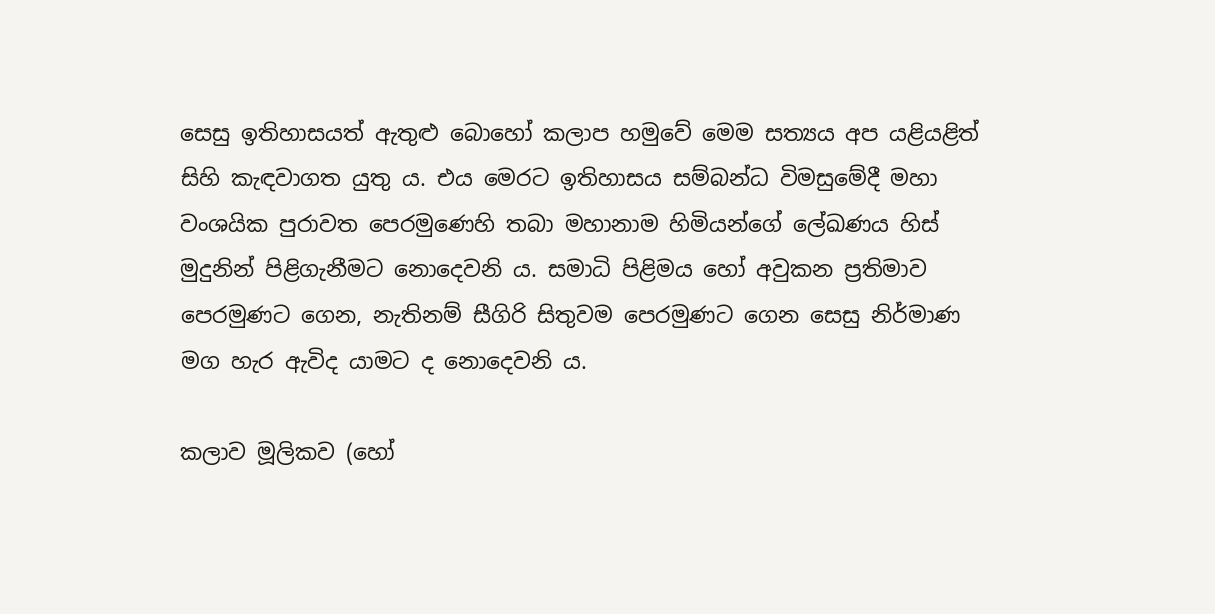සෙසු ඉතිහාසයත් ඇතුළු බොහෝ කලාප හමුවේ මෙම සත්‍යය අප යළියළිත් සිහි කැඳවාගත යුතු ය. එය මෙරට ඉතිහාසය සම්බන්ධ විමසුමේදී මහා වංශයික පුරාවත පෙරමුණෙහි තබා මහානාම හිමියන්ගේ ලේඛණය හිස් මුදුනින් පිළිගැනීමට නොදෙවනි ය. සමාධි පිළිමය හෝ අවුකන ප්‍රතිමාව පෙරමුණට ගෙන, නැතිනම් සීගිරි සිතුවම පෙරමුණට ගෙන සෙසු නිර්මාණ මග හැර ඇවිද යාමට ද නොදෙවනි ය.

කලාව මූලිකව (හෝ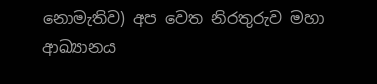නොමැතිව) අප වෙත නිරතුරුව මහා ආඛ්‍යානය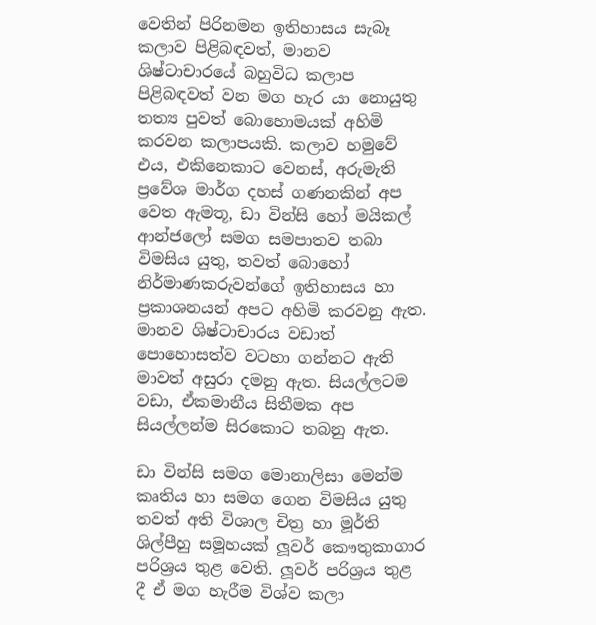වෙතින් පිරිනමන ඉතිහාසය සැබෑ කලාව පිළිබඳවත්, මානව ශිෂ්ටාචාරයේ බහුවිධ කලාප පිළිබඳවත් වන මග හැර යා නොයුතු තත්‍ය පුවත් බොහොමයක් අහිමි කරවන කලාපයකි. කලාව හමුවේ එය, එකිනෙකාට වෙනස්, අරුමැති ප්‍රවේශ මාර්ග දහස් ගණනකින් අප වෙත ඇමතූ, ඩා වින්සි හෝ මයිකල් ආන්ජලෝ සමග සමපාතව තබා විමසිය යුතු, තවත් බොහෝ නිර්මාණකරුවන්ගේ ඉතිහාසය හා ප්‍රකාශනයන් අපට අහිමි කරවනු ඇත. මානව ශිෂ්ටාචාරය වඩාත් පොහොසත්ව වටහා ගන්නට ඇති මාවත් අසුරා දමනු ඇත. සියල්ලටම වඩා, ඒකමානීය සිතීමක අප සියල්ලන්ම සිරකොට තබනු ඇත.

ඩා වින්සි සමග මොනාලිසා මෙන්ම කෘතිය හා සමග ගෙන විමසිය යුතු තවත් අති විශාල චිත්‍ර හා මූර්ති ශිල්පීහු සමූහයක් ලූවර් කෞතුකාගාර පරිශ්‍රය තුළ වෙති. ලූවර් පරිශ්‍රය තුළ දී ඒ මග හැරීම විශ්ව කලා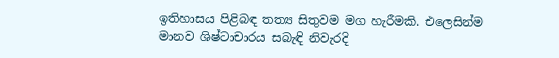ඉතිහාසය පිළිබඳ තත්‍ය සිතුවම මග හැරීමකි. එලෙසින්ම මානව ශිෂ්ටාචාරය සබැඳි නිවැරදි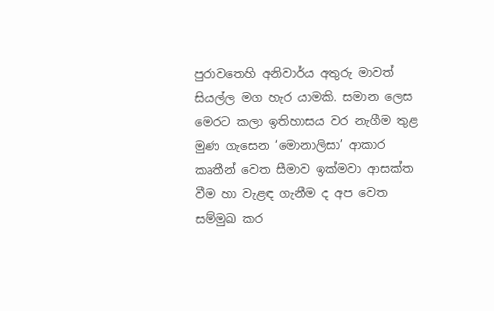පුරාවතෙහි අනිවාර්ය අතුරු මාවත් සියල්ල මග හැර යාමකි. සමාන ලෙස මෙරට කලා ඉතිහාසය වර නැගීම තුළ මුණ ගැසෙන ‘මොනාලිසා’ ආකාර කෘතීන් වෙත සීමාව ඉක්මවා ආසක්ත වීම හා වැළඳ ගැනීම ද අප වෙත සම්මුඛ කර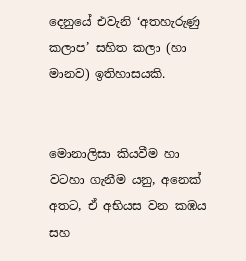දෙනුයේ එවැනි ‘අතහැරුණු කලාප’ සහිත කලා (හා මානව) ඉතිහාසයකි.


මොනාලිසා කියවීම හා වටහා ගැනීම යනු, අනෙක් අතට, ඒ අභියස වන කඹය සහ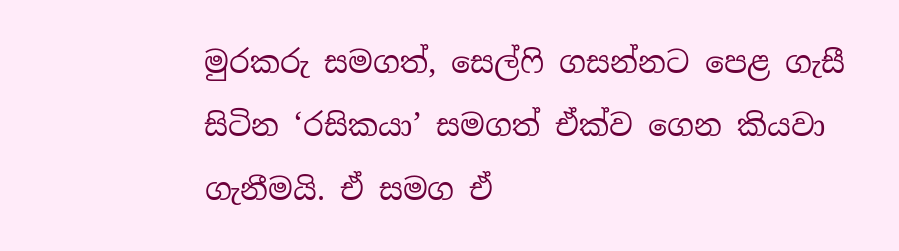මුරකරු සමගත්, සෙල්ෆි ගසන්නට පෙළ ගැසී සිටින ‘රසිකයා’ සමගත් ඒක්ව ගෙන කියවා ගැනීමයි. ඒ සමග ඒ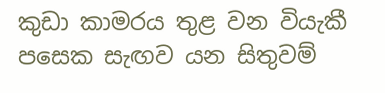කුඩා කාමරය තුළ වන වියැකී පසෙක සැඟව යන සිතුවම්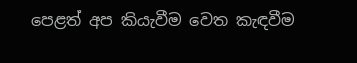පෙළත් අප කියැවීම වෙත කැඳවීම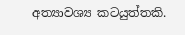අත්‍යාවශ්‍ය කටයුත්තකි.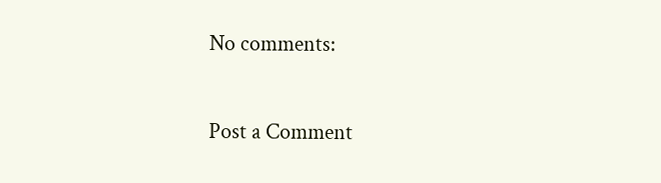No comments:

Post a Comment